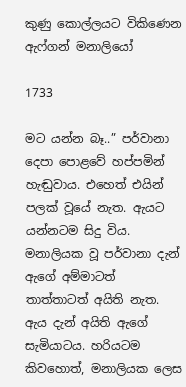කුණු කොල්ලයට විකිණෙන ඇෆ්ගන් මනාලියෝ

1733

මට යන්න බෑ..” පර්වානා දෙපා පොළවේ හප්පමින් හැඬුවාය. එහෙත් එයින් පලක් වූයේ නැත. ඇයට යන්නටම සිදු විය. මනාලියක වූ පර්වානා දැන් ඇගේ අම්මාටත් තාත්තාටත් අයිති නැත. ඇය දැන් අයිති ඇගේ සැමියාටය. හරියටම කිවහොත්, මනාලියක ලෙස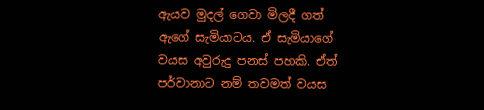ඇයව මුදල් ගෙවා මිලදී ගත් ඇගේ සැමියාටය. ඒ සැමියාගේ වයස අවුරුදු පනස් පහකි. ඒත් පර්වානාට නම් තවමත් වයස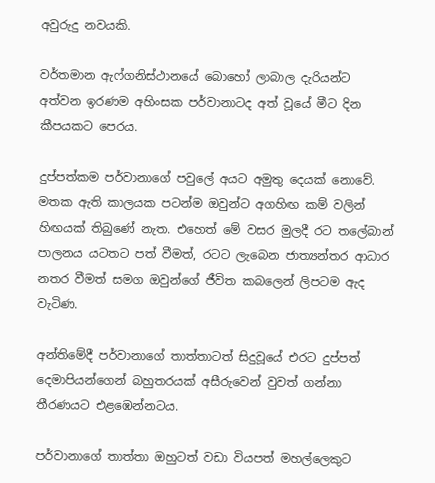අවුරුදු නවයකි.

වර්තමාන ඇෆ්ගනිස්ථානයේ බොහෝ ලාබාල දැරියන්ට අත්වන ඉරණම අහිංසක පර්වානාටද අත් වූයේ මීට දින කීපයකට පෙරය.

දුප්පත්කම පර්වානාගේ පවුලේ අයට අමුතු දෙයක් නොවේ. මතක ඇති කාලයක පටන්ම ඔවුන්ට අගහිඟ කම් වලින් හිඟයක් තිබුණේ නැත. එහෙත් මේ වසර මුලදී රට තලේබාන් පාලනය යටතට පත් වීමත්, රටට ලැබෙන ජාත්‍යන්තර ආධාර නතර වීමත් සමග ඔවුන්ගේ ජීවිත කබලෙන් ලිපටම ඇද වැටිණ.

අන්තිමේදී පර්වානාගේ තාත්තාටත් සිදුවූයේ එරට දුප්පත් දෙමාපියන්ගෙන් බහුතරයක් අසීරුවෙන් වුවත් ගන්නා තීරණයට එළඹෙන්නටය.

පර්වානාගේ තාත්තා ඔහුටත් වඩා වියපත් මහල්ලෙකුට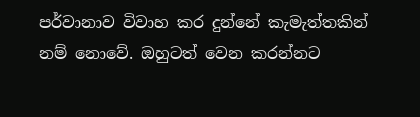පර්වානාව විවාහ කර දුන්නේ කැමැත්තකින් නම් නොවේ. ඔහුටත් වෙන කරන්නට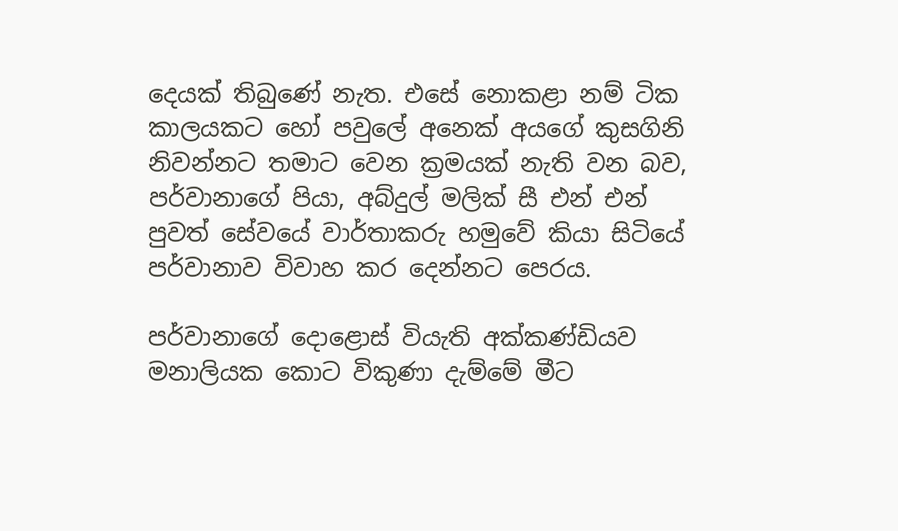දෙයක් තිබුණේ නැත. එසේ නොකළා නම් ටික කාලයකට හෝ පවුලේ අනෙක් අයගේ කුසගිනි නිවන්නට තමාට වෙන ක්‍රමයක් නැති වන බව, පර්වානාගේ පියා, අබ්දුල් මලික් සී එන් එන් පුවත් සේවයේ වාර්තාකරු හමුවේ කියා සිටියේ පර්වානාව විවාහ කර දෙන්නට පෙරය.

පර්වානාගේ දොළොස් වියැති අක්කණ්ඩියව මනාලියක කොට විකුණා දැම්මේ මීට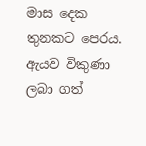මාස දෙක තුනකට පෙරය. ඇයව විකුණා ලබා ගත්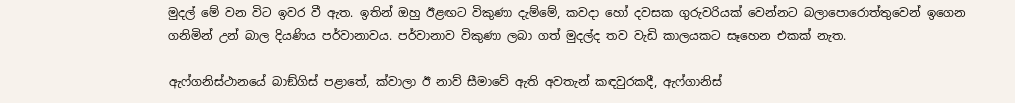මුදල් මේ වන විට ඉවර වී ඇත. ඉතින් ඔහු ඊළඟට විකුණා දැම්මේ, කවදා හෝ දවසක ගුරුවරියක් වෙන්නට බලාපොරොත්තුවෙන් ඉගෙන ගනිමින් උන් බාල දියණිය පර්වානාවය. පර්වානාව විකුණා ලබා ගත් මුදල්ද තව වැඩි කාලයකට සෑහෙන එකක් නැත.

ඇෆ්ගනිස්ථානයේ බාඞ්ගිස් පළාතේ, ක්වාලා ඊ නාව් සීමාවේ ඇති අවතැන් කඳවුරකදී, ඇෆ්ගානිස්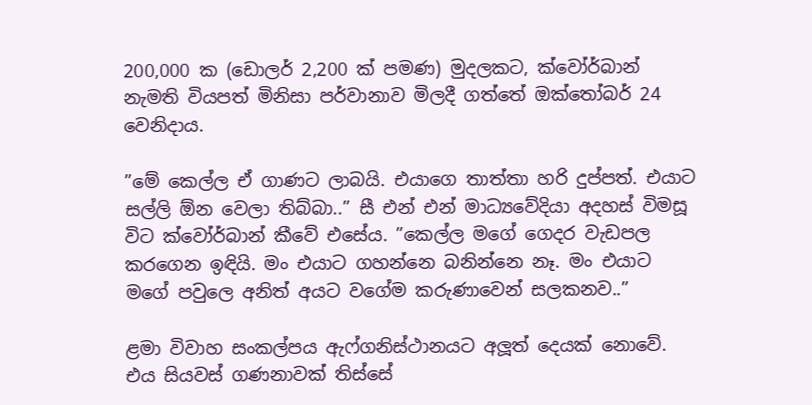200,000 ක (ඩොලර් 2,200 ක් පමණ) මුදලකට, ක්වෝර්බාන් නැමති වියපත් මිනිසා පර්වානාව මිලදී ගත්තේ ඔක්තෝබර් 24 වෙනිදාය.

”මේ කෙල්ල ඒ ගාණට ලාබයි. එයාගෙ තාත්තා හරි දුප්පත්. එයාට සල්ලි ඕන වෙලා තිබ්බා..” සී එන් එන් මාධ්‍යවේදියා අදහස් විමසූ විට ක්වෝර්බාන් කීවේ එසේය. ”කෙල්ල මගේ ගෙදර වැඩපල කරගෙන ඉඳියි. මං එයාට ගහන්නෙ බනින්නෙ නෑ. මං එයාට මගේ පවුලෙ අනිත් අයට වගේම කරුණාවෙන් සලකනව..”

ළමා විවාහ සංකල්පය ඇෆ්ගනිස්ථානයට අලූත් දෙයක් නොවේ. එය සියවස් ගණනාවක් තිස්සේ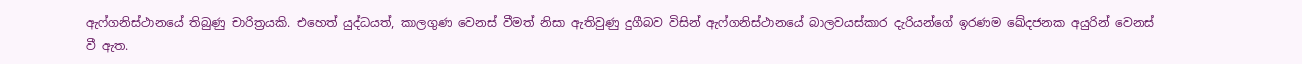ඇෆ්ගනිස්ථානයේ තිබුණු චාරිත්‍රයකි. එහෙත් යුද්ධයත්, කාලගුණ වෙනස් වීමත් නිසා ඇතිවුණු දුගීබව විසින් ඇෆ්ගනිස්ථානයේ බාලවයස්කාර දැරියන්ගේ ඉරණම ඛේදජනක අයුරින් වෙනස් වී ඇත.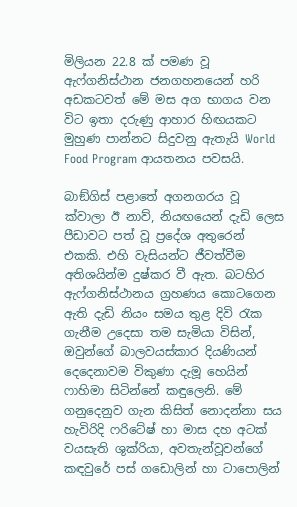මිලියන 22.8 ක් පමණ වූ ඇෆ්ගනිස්ථාන ජනගහනයෙන් හරි අඩකටවත් මේ මස අග භාගය වන විට ඉතා දරුණු ආහාර හිඟයකට මුහුණ පාන්නට සිදුවනු ඇතැයි World Food Program ආයතනය පවසයි.

බාඞ්ගිස් පළාතේ අගනගරය වූ ක්වාලා ඊ නාව්, නියඟයෙන් දැඩි ලෙස පීඩාවට පත් වූ ප්‍රදේශ අතුරෙන් එකකි. එහි වැසියන්ට ජීවත්වීම අතිශයින්ම දුෂ්කර වී ඇත. බටහිර ඇෆ්ගනිස්ථානය ග්‍රහණය කොටගෙන ඇති දැඩි නියං සමය තුළ දිවි රැක ගැනීම උදෙසා තම සැමියා විසින්, ඔවුන්ගේ බාලවයස්කාර දියණියන් දෙදෙනාවම විකුණා දැමූ හෙයින් ෆාහිමා සිටින්නේ කඳුලෙනි. මේ ගනුදෙනුව ගැන කිසිත් නොදන්නා සය හැවිරිදි ෆරිටේෂ් හා මාස දහ අටක් වයසැති ශුක්රියා, අවතැන්වූවන්ගේ කඳවුරේ පස් ගඩොලින් හා ටාපොලින්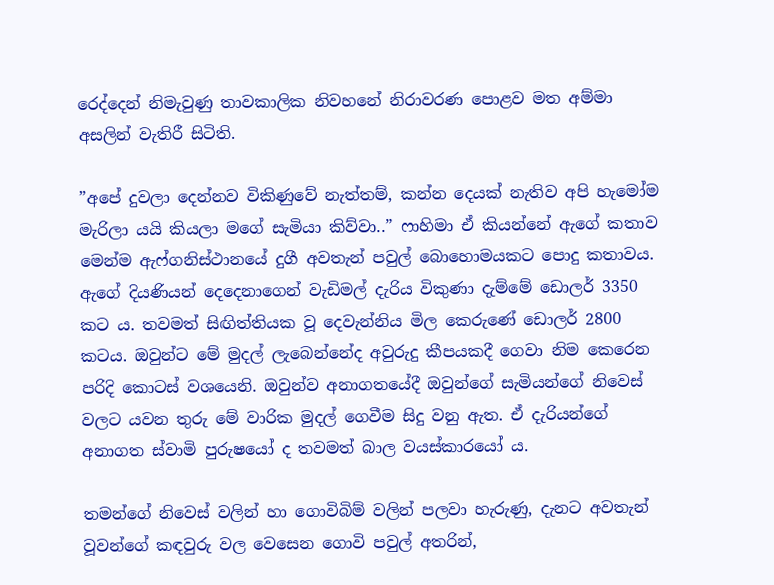රෙද්දෙන් නිමැවුණු තාවකාලික නිවහනේ නිරාවරණ පොළව මත අම්මා අසලින් වැතිරී සිටිති.

”අපේ දුවලා දෙන්නව විකිණුවේ නැත්තම්, කන්න දෙයක් නැතිව අපි හැමෝම මැරිලා යයි කියලා මගේ සැමියා කිව්වා..” ෆාහිමා ඒ කියන්නේ ඇගේ කතාව මෙන්ම ඇෆ්ගනිස්ථානයේ දුගී අවතැන් පවුල් බොහොමයකට පොදු කතාවය. ඇගේ දියණියන් දෙදෙනාගෙන් වැඩිමල් දැරිය විකුණා දැම්මේ ඩොලර් 3350 කට ය. තවමත් සිඟිත්තියක වූ දෙවැන්නිය මිල කෙරුණේ ඩොලර් 2800 කටය. ඔවුන්ට මේ මුදල් ලැබෙන්නේද අවුරුදු කීපයකදී ගෙවා නිම කෙරෙන පරිදි කොටස් වශයෙනි. ඔවුන්ව අනාගතයේදී ඔවුන්ගේ සැමියන්ගේ නිවෙස් වලට යවන තුරු මේ වාරික මුදල් ගෙවීම සිදු වනු ඇත. ඒ දැරියන්ගේ අනාගත ස්වාමි පුරුෂයෝ ද තවමත් බාල වයස්කාරයෝ ය.

තමන්ගේ නිවෙස් වලින් හා ගොවිබිම් වලින් පලවා හැරුණු, දැනට අවතැන් වූවන්ගේ කඳවුරු වල වෙසෙන ගොවි පවුල් අතරින්,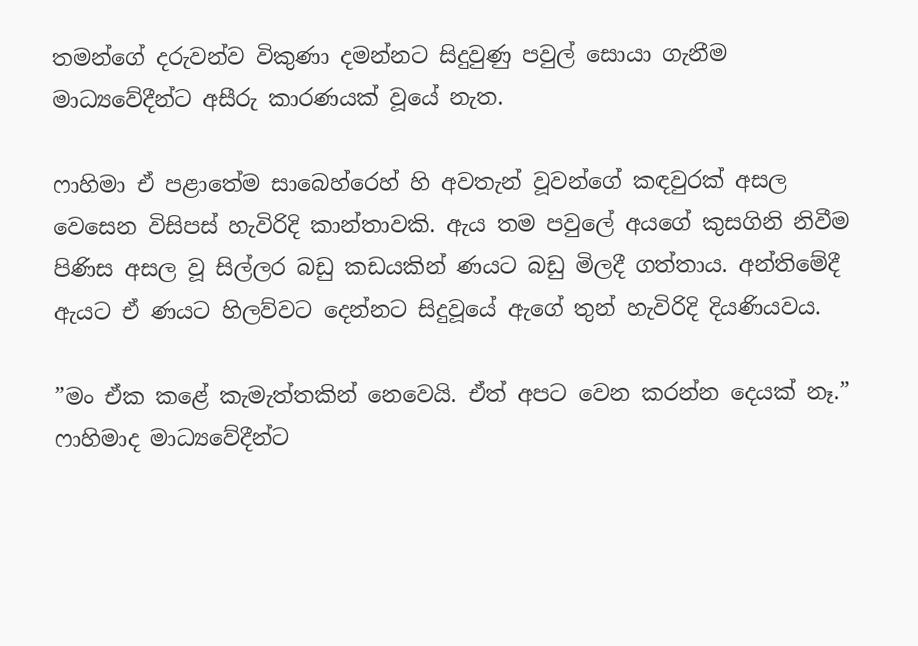තමන්ගේ දරුවන්ව විකුණා දමන්නට සිදුවුණු පවුල් සොයා ගැනීම මාධ්‍යවේදීන්ට අසීරු කාරණයක් වූයේ නැත.

ෆාහිමා ඒ පළාතේම සාබෙහ්රෙහ් හි අවතැන් වූවන්ගේ කඳවුරක් අසල වෙසෙන විසිපස් හැවිරිදි කාන්තාවකි. ඇය තම පවුලේ අයගේ කුසගිනි නිවීම පිණිස අසල වූ සිල්ලර බඩු කඩයකින් ණයට බඩු මිලදී ගත්තාය. අන්තිමේදී ඇයට ඒ ණයට හිලව්වට දෙන්නට සිදුවූයේ ඇගේ තුන් හැවිරිදි දියණියවය.

”මං ඒක කළේ කැමැත්තකින් නෙවෙයි. ඒත් අපට වෙන කරන්න දෙයක් නෑ.” ෆාහිමාද මාධ්‍යවේදීන්ට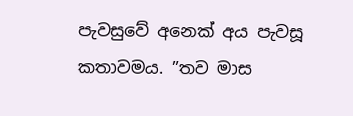පැවසුවේ අනෙක් අය පැවසූ කතාවමය. ”තව මාස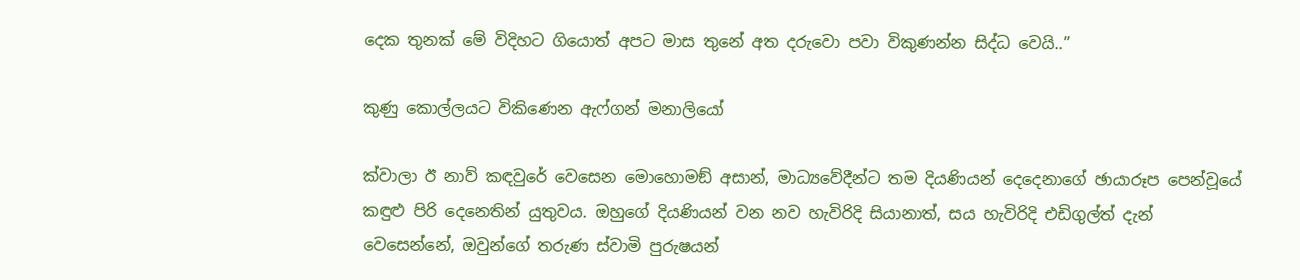දෙක තුනක් මේ විදිහට ගියොත් අපට මාස තුනේ අත දරුවො පවා විකුණන්න සිද්ධ වෙයි..”

කුණු කොල්ලයට විකිණෙන ඇෆ්ගන් මනාලියෝ

ක්වාලා ඊ නාව් කඳවුරේ වෙසෙන මොහොමඞ් අසාන්, මාධ්‍යවේදීන්ට තම දියණියන් දෙදෙනාගේ ඡායාරූප පෙන්වූයේ කඳුළු පිරි දෙනෙතින් යුතුවය. ඔහුගේ දියණියන් වන නව හැවිරිදි සියානාත්, සය හැවිරිදි එඩිගුල්ත් දැන් වෙසෙන්නේ, ඔවුන්ගේ තරුණ ස්වාමි පුරුෂයන්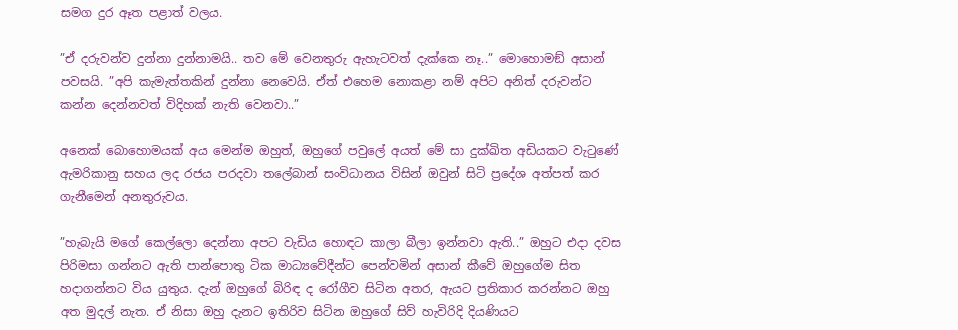සමග දුර ඈත පළාත් වලය.

”ඒ දරුවන්ව දුන්නා දුන්නාමයි.. තව මේ වෙනතුරු ඇහැටවත් දැක්කෙ නෑ..” මොහොමඞ් අසාන් පවසයි. ”අපි කැමැත්තකින් දුන්නා නෙවෙයි. ඒත් එහෙම නොකළා නම් අපිට අනිත් දරුවන්ට කන්න දෙන්නවත් විදිහක් නැති වෙනවා..”

අනෙක් බොහොමයක් අය මෙන්ම ඔහුත්, ඔහුගේ පවුලේ අයත් මේ සා දුක්ඛිත අඩියකට වැටුණේ ඇමරිකානු සහය ලද රජය පරදවා තලේබාන් සංවිධානය විසින් ඔවුන් සිටි ප්‍රදේශ අත්පත් කර ගැනීමෙන් අනතුරුවය.

”හැබැයි මගේ කෙල්ලො දෙන්නා අපට වැඩිය හොඳට කාලා බීලා ඉන්නවා ඇති..” ඔහුට එදා දවස පිරිමසා ගන්නට ඇති පාන්පොතු ටික මාධ්‍යවේදීන්ට පෙන්වමින් අසාන් කීවේ ඔහුගේම සිත හදාගන්නට විය යුතුය. දැන් ඔහුගේ බිරිඳ ද රෝගීව සිටින අතර, ඇයට ප්‍රතිකාර කරන්නට ඔහු අත මුදල් නැත. ඒ නිසා ඔහු දැනට ඉතිරිව සිටින ඔහුගේ සිව් හැවිරිදි දියණියට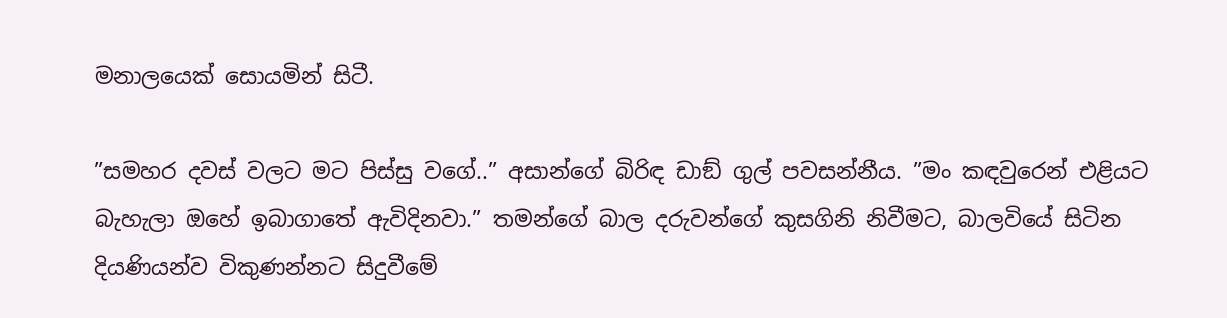මනාලයෙක් සොයමින් සිටී.

”සමහර දවස් වලට මට පිස්සු වගේ..” අසාන්ගේ බිරිඳ ඩාඞ් ගුල් පවසන්නීය. ”මං කඳවුරෙන් එළියට බැහැලා ඔහේ ඉබාගාතේ ඇවිදිනවා.” තමන්ගේ බාල දරුවන්ගේ කුසගිනි නිවීමට, බාලවියේ සිටින දියණියන්ව විකුණන්නට සිදුවීමේ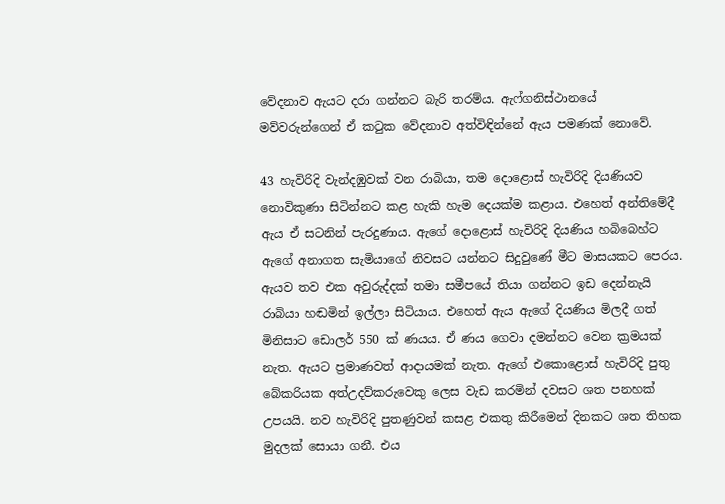වේදනාව ඇයට දරා ගන්නට බැරි තරම්ය. ඇෆ්ගනිස්ථානයේ මව්වරුන්ගෙන් ඒ කටුක වේදනාව අත්විඳින්නේ ඇය පමණක් නොවේ.

43 හැවිරිදි වැන්දඹුවක් වන රාබියා, තම දොළොස් හැවිරිදි දියණියව නොවිකුණා සිටින්නට කළ හැකි හැම දෙයක්ම කළාය. එහෙත් අන්තිමේදී ඇය ඒ සටනින් පැරදුණාය. ඇගේ දොළොස් හැවිරිදි දියණිය හබිබෙහ්ට ඇගේ අනාගත සැමියාගේ නිවසට යන්නට සිදුවුණේ මීට මාසයකට පෙරය. ඇයව තව එක අවුරුද්දක් තමා සමීපයේ තියා ගන්නට ඉඩ දෙන්නැයි රාබියා හඬමින් ඉල්ලා සිටියාය. එහෙත් ඇය ඇගේ දියණිය මිලදී ගත් මිනිසාට ඩොලර් 550 ක් ණයය. ඒ ණය ගෙවා දමන්නට වෙන ක්‍රමයක් නැත. ඇයට ප්‍රමාණවත් ආදායමක් නැත. ඇගේ එකොළොස් හැවිරිදි පුතු බේකරියක අත්උදව්කරුවෙකු ලෙස වැඩ කරමින් දවසට ශත පනහක් උපයයි. නව හැවිරිදි පුතණුවන් කසළ එකතු කිරීමෙන් දිනකට ශත තිහක මුදලක් සොයා ගනී. එය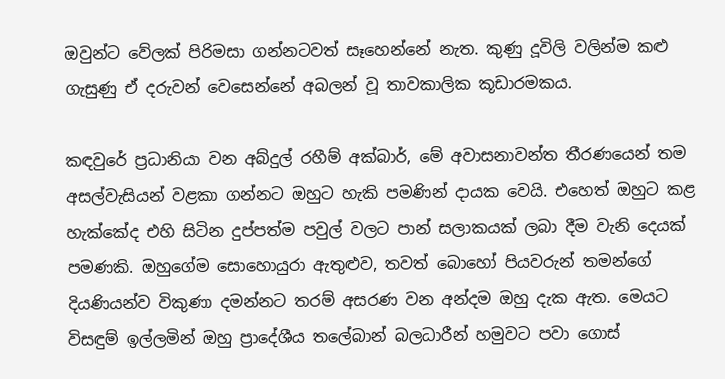ඔවුන්ට වේලක් පිරිමසා ගන්නටවත් සෑහෙන්නේ නැත. කුණු දූවිලි වලින්ම කළු ගැසුණු ඒ දරුවන් වෙසෙන්නේ අබලන් වූ තාවකාලික කූඩාරමකය.

කඳවුරේ ප්‍රධානියා වන අබ්දුල් රහීම් අක්බාර්, මේ අවාසනාවන්ත තීරණයෙන් තම අසල්වැසියන් වළකා ගන්නට ඔහුට හැකි පමණින් දායක වෙයි. එහෙත් ඔහුට කළ හැක්කේද එහි සිටින දුප්පත්ම පවුල් වලට පාන් සලාකයක් ලබා දීම වැනි දෙයක් පමණකි. ඔහුගේම සොහොයුරා ඇතුළුව, තවත් බොහෝ පියවරුන් තමන්ගේ දියණියන්ව විකුණා දමන්නට තරම් අසරණ වන අන්දම ඔහු දැක ඇත. මෙයට විසඳුම් ඉල්ලමින් ඔහු ප්‍රාදේශීය තලේබාන් බලධාරීන් හමුවට පවා ගොස්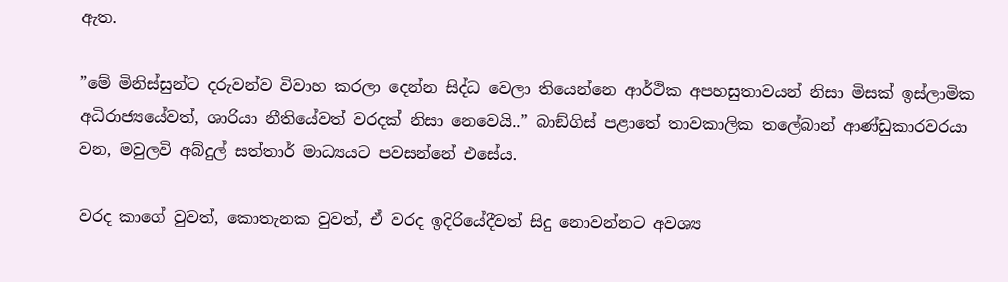ඇත.

”මේ මිනිස්සුන්ට දරුවන්ව විවාහ කරලා දෙන්න සිද්ධ වෙලා තියෙන්නෙ ආර්ථික අපහසුතාවයන් නිසා මිසක් ඉස්ලාමික අධිරාජ්‍යයේවත්, ශාරියා නීතියේවත් වරදක් නිසා නෙවෙයි..” බාඞ්ගිස් පළාතේ තාවකාලික තලේබාන් ආණ්ඩුකාරවරයා වන, මවුලවි අබ්දුල් සත්තාර් මාධ්‍යයට පවසන්නේ එසේය.

වරද කාගේ වුවත්, කොතැනක වුවත්, ඒ වරද ඉදිරියේදීවත් සිදු නොවන්නට අවශ්‍ය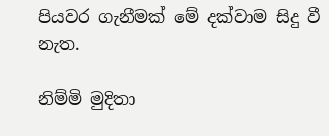පියවර ගැනීමක් මේ දක්වාම සිදු වී නැත.

නිම්මි මුදිතා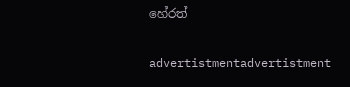හේරත්

advertistmentadvertistment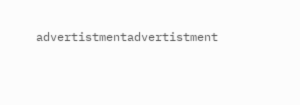advertistmentadvertistment